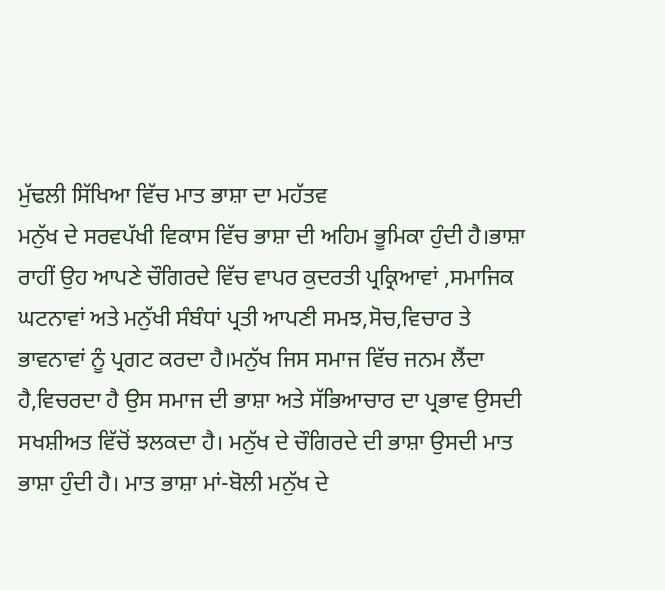ਮੁੱਢਲੀ ਸਿੱਖਿਆ ਵਿੱਚ ਮਾਤ ਭਾਸ਼ਾ ਦਾ ਮਹੱਤਵ
ਮਨੁੱਖ ਦੇ ਸਰਵਪੱਖੀ ਵਿਕਾਸ ਵਿੱਚ ਭਾਸ਼ਾ ਦੀ ਅਹਿਮ ਭੂਮਿਕਾ ਹੁੰਦੀ ਹੈ।ਭਾਸ਼ਾ ਰਾਹੀਂ ਉਹ ਆਪਣੇ ਚੌਗਿਰਦੇ ਵਿੱਚ ਵਾਪਰ ਕੁਦਰਤੀ ਪ੍ਰਕ੍ਰਿਆਵਾਂ ,ਸਮਾਜਿਕ ਘਟਨਾਵਾਂ ਅਤੇ ਮਨੁੱਖੀ ਸੰਬੰਧਾਂ ਪ੍ਰਤੀ ਆਪਣੀ ਸਮਝ,ਸੋਚ,ਵਿਚਾਰ ਤੇ ਭਾਵਨਾਵਾਂ ਨੂੰ ਪ੍ਰਗਟ ਕਰਦਾ ਹੈ।ਮਨੁੱਖ ਜਿਸ ਸਮਾਜ ਵਿੱਚ ਜਨਮ ਲੈਂਦਾ ਹੈ,ਵਿਚਰਦਾ ਹੈ ਉਸ ਸਮਾਜ ਦੀ ਭਾਸ਼ਾ ਅਤੇ ਸੱਭਿਆਚਾਰ ਦਾ ਪ੍ਰਭਾਵ ਉਸਦੀ ਸਖਸ਼ੀਅਤ ਵਿੱਚੋਂ ਝਲਕਦਾ ਹੈ। ਮਨੁੱਖ ਦੇ ਚੌਗਿਰਦੇ ਦੀ ਭਾਸ਼ਾ ਉਸਦੀ ਮਾਤ ਭਾਸ਼ਾ ਹੁੰਦੀ ਹੈ। ਮਾਤ ਭਾਸ਼ਾ ਮਾਂ-ਬੋਲੀ ਮਨੁੱਖ ਦੇ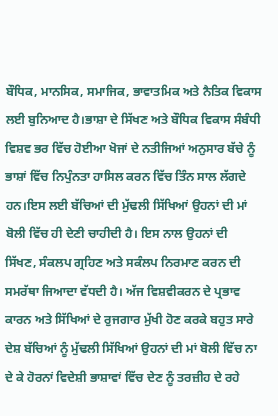ਬੌਧਿਕ, ਮਾਨਸਿਕ, ਸਮਾਜਿਕ, ਭਾਵਾਤਮਿਕ ਅਤੇ ਨੈਤਿਕ ਵਿਕਾਸ ਲਈ ਬੁਨਿਆਦ ਹੈ।ਭਾਸ਼ਾ ਦੇ ਸਿੱਖਣ ਅਤੇ ਬੌਧਿਕ ਵਿਕਾਸ ਸੰਬੰਧੀ ਵਿਸ਼ਵ ਭਰ ਵਿੱਚ ਹੋਈਆ ਖੋਜਾਂ ਦੇ ਨਤੀਜਿਆਂ ਅਨੁਸਾਰ ਬੱਚੇ ਨੂੰ ਭਾਸ਼ਾਂ ਵਿੱਚ ਨਿਪੁੰਨਤਾ ਹਾਸਿਲ ਕਰਨ ਵਿੱਚ ਤਿੰਨ ਸਾਲ ਲੱਗਦੇ ਹਨ।ਇਸ ਲਈ ਬੱਚਿਆਂ ਦੀ ਮੁੱਢਲੀ ਸਿੱਖਿਆਂ ਉਹਨਾਂ ਦੀ ਮਾਂ ਬੋਲੀ ਵਿੱਚ ਹੀ ਦੇਣੀ ਚਾਹੀਦੀ ਹੈ। ਇਸ ਨਾਲ ਉਹਨਾਂ ਦੀ ਸਿੱਖਣ, ਸੰਕਲਪ ਗ੍ਰਹਿਣ ਅਤੇ ਸਕੰਲਪ ਨਿਰਮਾਣ ਕਰਨ ਦੀ ਸਮਰੱਥਾ ਜਿਆਦਾ ਵੱਧਦੀ ਹੈ। ਅੱਜ ਵਿਸ਼ਵੀਕਰਨ ਦੇ ਪ੍ਰਭਾਵ ਕਾਰਨ ਅਤੇ ਸਿੱਖਿਆਂ ਦੇ ਰੁਜਗਾਰ ਮੁੱਖੀ ਹੋਣ ਕਰਕੇ ਬਹੁਤ ਸਾਰੇ ਦੇਸ਼ ਬੱਚਿਆਂ ਨੂੰ ਮੁੱਢਲੀ ਸਿੱਖਿਆਂ ਉਹਨਾਂ ਦੀ ਮਾਂ ਬੋਲੀ ਵਿੱਚ ਨਾ ਦੇ ਕੇ ਹੋਰਨਾਂ ਵਿਦੇਸ਼ੀ ਭਾਸ਼ਾਵਾਂ ਵਿੱਚ ਦੇਣ ਨੂੰ ਤਰਜ਼ੀਹ ਦੇ ਰਹੇ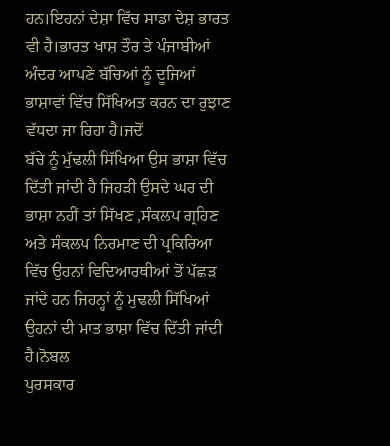ਹਨ।ਇਹਨਾਂ ਦੇਸ਼ਾ ਵਿੱਚ ਸਾਡਾ ਦੇਸ਼ ਭਾਰਤ ਵੀ ਹੈ।ਭਾਰਤ ਖਾਸ਼ ਤੌਰ ਤੇ ਪੰਜਾਬੀਆਂ ਅੰਦਰ ਆਪਣੇ ਬੱਚਿਆਂ ਨੂੰ ਦੂਜਿਆਂ ਭਾਸ਼ਾਵਾਂ ਵਿੱਚ ਸਿੱਖਿਅਤ ਕਰਨ ਦਾ ਰੁਝਾਣ ਵੱਧਦਾ ਜਾ ਰਿਹਾ ਹੈ।ਜਦੋਂ
ਬੱਚੇ ਨੂੰ ਮੁੱਢਲੀ ਸਿੱਖਿਆ ਉਸ ਭਾਸ਼ਾ ਵਿੱਚ ਦਿੱਤੀ ਜਾਂਦੀ ਹੈ ਜਿਹੜੀ ਉਸਦੇ ਘਰ ਦੀ ਭਾਸ਼ਾ ਨਹੀਂ ਤਾਂ ਸਿੱਖਣ ,ਸੰਕਲਪ ਗ੍ਰਹਿਣ ਅਤੇ ਸੰਕਲਪ ਨਿਰਮਾਣ ਦੀ ਪ੍ਰਕਿਰਿਆ ਵਿੱਚ ਉਹਨਾਂ ਵਿਦਿਆਰਥੀਆਂ ਤੋਂ ਪੱਛੜ ਜਾਂਦੇ ਹਨ ਜਿਹਨ੍ਹਾਂ ਨੂੰ ਮੁਢਲੀ ਸਿੱਖਿਆਂ ਉਹਨਾਂ ਦੀ ਮਾਤ ਭਾਸ਼ਾ ਵਿੱਚ ਦਿੱਤੀ ਜਾਂਦੀ ਹੈ।ਨੋਬਲ
ਪੁਰਸਕਾਰ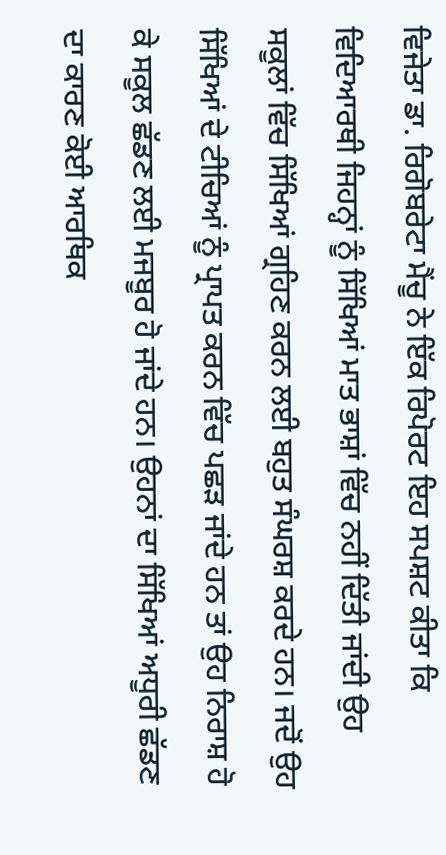ਵਿਜੇਤਾ ਡਾ. ਰਿਗੋਬਰੇਟਾ ਮੈਂਚੂ ਨੇ ਇੱਕ ਰਿਪੋਰਟ ਇਹ ਸਪਸ਼ਟ ਕੀਤਾ ਕਿ ਵਿਦਿਆਰਥੀ ਜਿਹਨ੍ਹਾਂ ਨੂੰ ਸਿੱਖਿਆਂ ਮਾਤ ਭਾਸ਼ਾਂ ਵਿੱਚ ਨਹੀਂ ਦਿੱਤੀ ਜਾਂਦੀ ਉਹ ਸਕੂਲਾਂ ਵਿੱਚ ਸਿੱਖਿਆਂ ਗ੍ਰਹਿਣ ਕਰਨ ਲਈ ਬਹੁਤ ਸੰਘਰਸ਼ ਕਰਦੇ ਹਨ। ਜਦੋਂ ਉਹ ਸਿੱਖਿਆਂ ਦੇ ਟੀਚਿਆਂ ਨੂੰ ਪ੍ਰਾਪਤ ਕਰਨ ਵਿੱਚ ਪਛੜ ਜਾਂਦੇ ਹਨ ਤਾਂ ਉਹ ਨਿਰਾਸ਼ ਹੋ ਕੇ ਸਕੂਲ ਛੱਡਣ ਲਈ ਮਜਬੂਰ ਹੋ ਜਾਂਦੇ ਹਨ। ਉਹਨਾਂ ਦਾ ਸਿੱਖਿਆਂ ਅਧੂਰੀ ਛੱਡਣ ਦਾ ਕਾਰਣ ਕੋਈ ਆਰਥਿਕ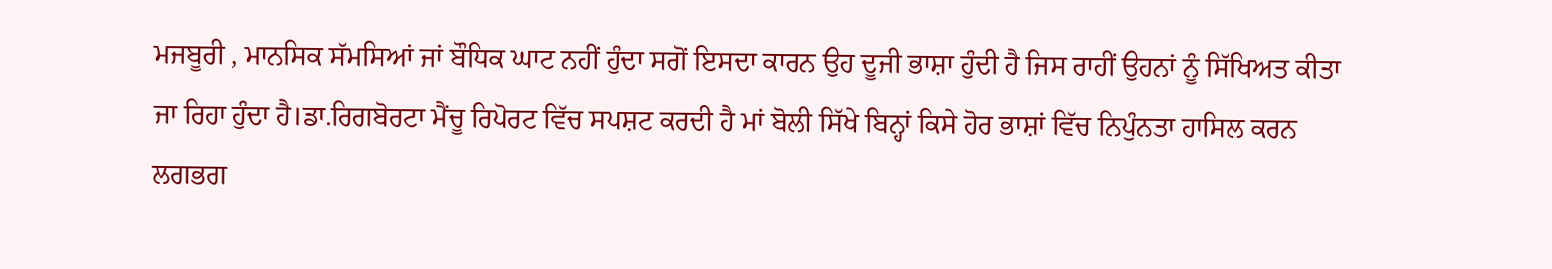ਮਜਬੂਰੀ , ਮਾਨਸਿਕ ਸੱਮਸਿਆਂ ਜਾਂ ਬੌਧਿਕ ਘਾਟ ਨਹੀਂ ਹੁੰਦਾ ਸਗੋਂ ਇਸਦਾ ਕਾਰਨ ਉਹ ਦੂਜੀ ਭਾਸ਼ਾ ਹੁੰਦੀ ਹੈ ਜਿਸ ਰਾਹੀਂ ਉਹਨਾਂ ਨੂੰ ਸਿੱਖਿਅਤ ਕੀਤਾ ਜਾ ਰਿਹਾ ਹੁੰਦਾ ਹੈ।ਡਾ.ਰਿਗਬੋਰਟਾ ਮੈਂਚੂ ਰਿਪੋਰਟ ਵਿੱਚ ਸਪਸ਼ਟ ਕਰਦੀ ਹੈ ਮਾਂ ਬੋਲੀ ਸਿੱਖੇ ਬਿਨ੍ਹਾਂ ਕਿਸੇ ਹੋਰ ਭਾਸ਼ਾਂ ਵਿੱਚ ਨਿਪੁੰਨਤਾ ਹਾਸਿਲ ਕਰਨ ਲਗਭਗ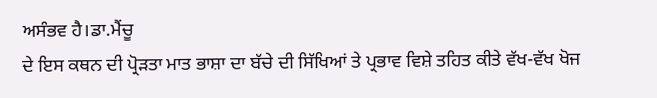ਅਸੰਭਵ ਹੈ।ਡਾ.ਮੈਂਚੂ
ਦੇ ਇਸ ਕਥਨ ਦੀ ਪ੍ਰੋੜਤਾ ਮਾਤ ਭਾਸ਼ਾ ਦਾ ਬੱਚੇ ਦੀ ਸਿੱਖਿਆਂ ਤੇ ਪ੍ਰਭਾਵ ਵਿਸ਼ੇ ਤਹਿਤ ਕੀਤੇ ਵੱਖ-ਵੱਖ ਖੋਜ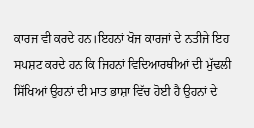ਕਾਰਜ ਵੀ ਕਰਦੇ ਹਨ।ਇਹਨਾਂ ਖੋਜ ਕਾਰਜਾਂ ਦੇ ਨਤੀਜੇ ਇਹ ਸਪਸ਼ਟ ਕਰਦੇ ਹਨ ਕਿ ਜਿਹਨਾਂ ਵਿਦਿਆਰਥੀਆਂ ਦੀ ਮੁੱਢਲੀ ਸਿੱਖਿਆਂ ਉਹਨਾਂ ਦੀ ਮਾਤ ਭਾਸ਼ਾ ਵਿੱਚ ਹੋਈ ਹੈ ਉਹਨਾਂ ਦੇ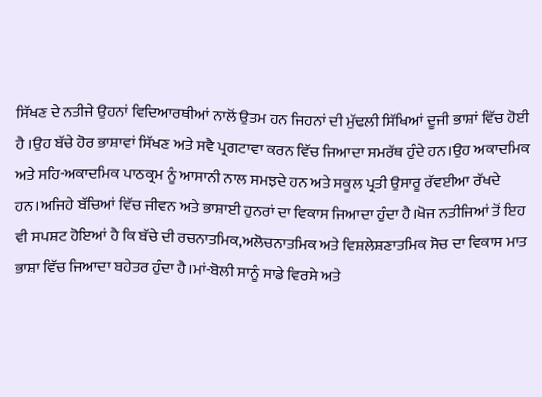ਸਿੱਖਣ ਦੇ ਨਤੀਜੇ ਉਹਨਾਂ ਵਿਦਿਆਰਥੀਆਂ ਨਾਲੋਂ ਉਤਮ ਹਨ ਜਿਹਨਾਂ ਦੀ ਮੁੱਢਲੀ ਸਿੱਖਿਆਂ ਦੂਜੀ ਭਾਸ਼ਾਂ ਵਿੱਚ ਹੋਈ ਹੈ ।ਉਹ ਬੱਚੇ ਹੋਰ ਭਾਸ਼ਾਵਾਂ ਸਿੱਖਣ ਅਤੇ ਸਵੈ ਪ੍ਰਗਟਾਵਾ ਕਰਨ ਵਿੱਚ ਜਿਆਦਾ ਸਮਰੱਥ ਹੁੰਦੇ ਹਨ।ਉਹ ਅਕਾਦਮਿਕ ਅਤੇ ਸਹਿ-ਅਕਾਦਮਿਕ ਪਾਠਕ੍ਰਮ ਨੂੰ ਆਸਾਨੀ ਨਾਲ ਸਮਝਦੇ ਹਨ ਅਤੇ ਸਕੂਲ ਪ੍ਰਤੀ ਉਸਾਰੂ ਰੱਵਈਆ ਰੱਖਦੇ ਹਨ।ਅਜਿਹੇ ਬੱਚਿਆਂ ਵਿੱਚ ਜੀਵਨ ਅਤੇ ਭਾਸ਼ਾਈ ਹੁਨਰਾਂ ਦਾ ਵਿਕਾਸ ਜਿਆਦਾ ਹੁੰਦਾ ਹੈ।ਖੋਜ ਨਤੀਜਿਆਂ ਤੋਂ ਇਹ ਵੀ ਸਪਸ਼ਟ ਹੋਇਆਂ ਹੈ ਕਿ ਬੱਚੇ ਦੀ ਰਚਨਾਤਮਿਕ,ਅਲੋਚਨਾਤਮਿਕ ਅਤੇ ਵਿਸ਼ਲੇਸ਼ਣਾਤਮਿਕ ਸੋਚ ਦਾ ਵਿਕਾਸ ਮਾਤ ਭਾਸ਼ਾ ਵਿੱਚ ਜਿਆਦਾ ਬਹੇਤਰ ਹੁੰਦਾ ਹੈ।ਮਾਂ-ਬੋਲੀ ਸਾਨੂੰ ਸਾਡੇ ਵਿਰਸੇ ਅਤੇ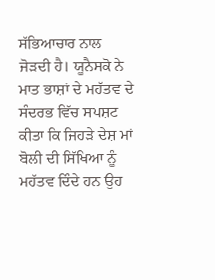ਸੱਭਿਆਚਾਰ ਨਾਲ ਜੋੜਦੀ ਹੈ। ਯੂਨੈਸਕੋ ਨੇ ਮਾਤ ਭਾਸ਼ਾਂ ਦੇ ਮਹੱਤਵ ਦੇ ਸੰਦਰਭ ਵਿੱਚ ਸਪਸ਼ਟ ਕੀਤਾ ਕਿ ਜਿਹੜੇ ਦੇਸ਼ ਮਾਂ ਬੋਲੀ ਦੀ ਸਿੱਖਿਆ ਨੂੰ ਮਹੱਤਵ ਦਿੰਦੇ ਹਨ ਉਹ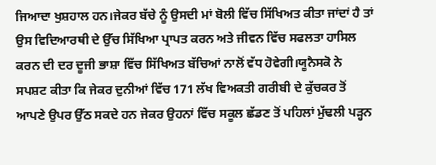ਜਿਆਦਾ ਖੁਸ਼ਹਾਲ ਹਨ।ਜੇਕਰ ਬੱਚੇ ਨੂੰ ਉਸਦੀ ਮਾਂ ਬੋਲੀ ਵਿੱਚ ਸਿੱਖਿਅਤ ਕੀਤਾ ਜਾਂਦਾਂ ਹੈ ਤਾਂ ਉਸ ਵਿਦਿਆਰਥੀ ਦੇ ਉੱਚ ਸਿੱਖਿਆ ਪ੍ਰਾਪਤ ਕਰਨ ਅਤੇ ਜੀਵਨ ਵਿੱਚ ਸਫਲਤਾ ਹਾਸਿਲ ਕਰਨ ਦੀ ਦਰ ਦੂਜੀ ਭਾਸ਼ਾ ਵਿੱਚ ਸਿੱਖਿਅਤ ਬੱਚਿਆਂ ਨਾਲੋਂ ਵੱਧ ਹੋਵੇਗੀ।ਯੂਨੈਸਕੋ ਨੇ ਸਪਸ਼ਟ ਕੀਤਾ ਕਿ ਜੇਕਰ ਦੁਨੀਆਂ ਵਿੱਚ 171 ਲੱਖ ਵਿਅਕਤੀ ਗਰੀਬੀ ਦੇ ਕੁੱਚਕਰ ਤੋਂ ਆਪਣੇ ਉਪਰ ਉੱਠ ਸਕਦੇ ਹਨ ਜੇਕਰ ਉਹਨਾਂ ਵਿੱਚ ਸਕੂਲ ਛੱਡਣ ਤੋਂ ਪਹਿਲਾਂ ਮੁੱਢਲੀ ਪੜ੍ਹਨ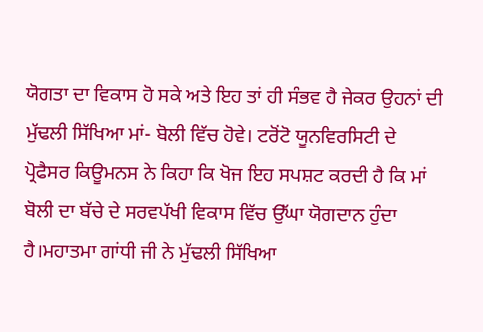ਯੋਗਤਾ ਦਾ ਵਿਕਾਸ ਹੋ ਸਕੇ ਅਤੇ ਇਹ ਤਾਂ ਹੀ ਸੰਭਵ ਹੈ ਜੇਕਰ ਉਹਨਾਂ ਦੀ ਮੁੱਢਲੀ ਸਿੱਖਿਆ ਮਾਂ- ਬੋਲੀ ਵਿੱਚ ਹੋਵੇ। ਟਰੋਂਟੋ ਯੂਨਵਿਰਸਿਟੀ ਦੇ ਪ੍ਰੋਫੈਸਰ ਕਿਊਮਨਸ ਨੇ ਕਿਹਾ ਕਿ ਖੋਜ ਇਹ ਸਪਸ਼ਟ ਕਰਦੀ ਹੈ ਕਿ ਮਾਂ ਬੋਲੀ ਦਾ ਬੱਚੇ ਦੇ ਸਰਵਪੱਖੀ ਵਿਕਾਸ ਵਿੱਚ ਉੱਘਾ ਯੋਗਦਾਨ ਹੁੰਦਾ ਹੈ।ਮਹਾਤਮਾ ਗਾਂਧੀ ਜੀ ਨੇ ਮੁੱਢਲੀ ਸਿੱਖਿਆ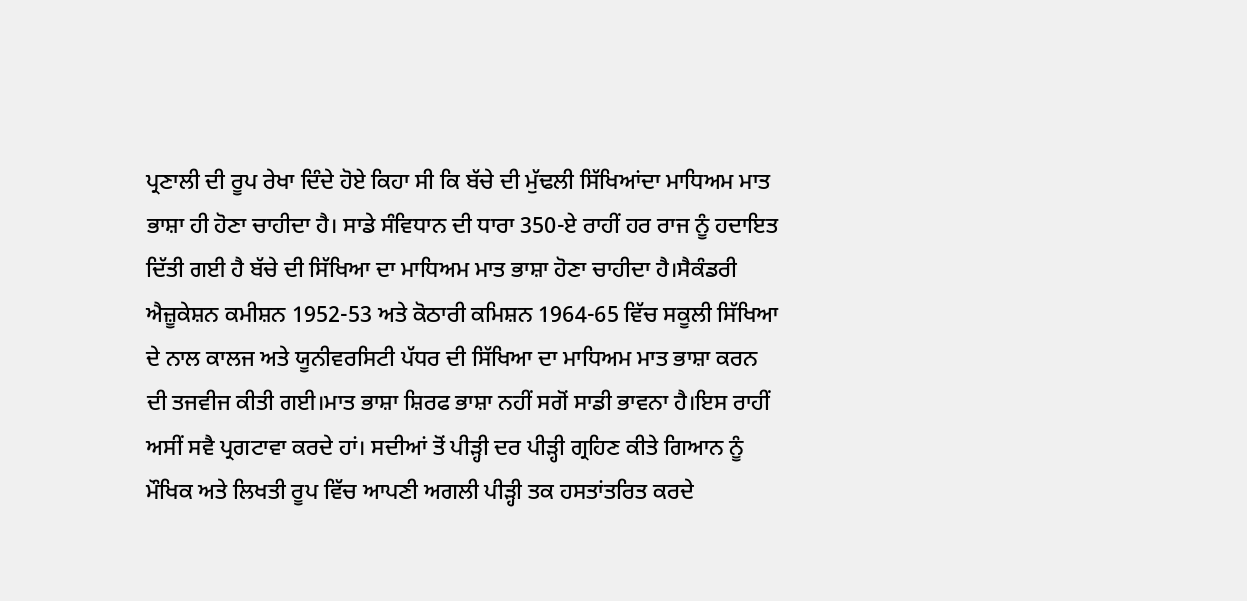ਪ੍ਰਣਾਲੀ ਦੀ ਰੂਪ ਰੇਖਾ ਦਿੰਦੇ ਹੋਏ ਕਿਹਾ ਸੀ ਕਿ ਬੱਚੇ ਦੀ ਮੁੱਢਲੀ ਸਿੱਖਿਆਂਦਾ ਮਾਧਿਅਮ ਮਾਤ ਭਾਸ਼ਾ ਹੀ ਹੋਣਾ ਚਾਹੀਦਾ ਹੈ। ਸਾਡੇ ਸੰਵਿਧਾਨ ਦੀ ਧਾਰਾ 350-ਏ ਰਾਹੀਂ ਹਰ ਰਾਜ ਨੂੰ ਹਦਾਇਤ ਦਿੱਤੀ ਗਈ ਹੈ ਬੱਚੇ ਦੀ ਸਿੱਖਿਆ ਦਾ ਮਾਧਿਅਮ ਮਾਤ ਭਾਸ਼ਾ ਹੋਣਾ ਚਾਹੀਦਾ ਹੈ।ਸੈਕੰਡਰੀ ਐਜ਼ੂਕੇਸ਼ਨ ਕਮੀਸ਼ਨ 1952-53 ਅਤੇ ਕੋਠਾਰੀ ਕਮਿਸ਼ਨ 1964-65 ਵਿੱਚ ਸਕੂਲੀ ਸਿੱਖਿਆ ਦੇ ਨਾਲ ਕਾਲਜ ਅਤੇ ਯੂਨੀਵਰਸਿਟੀ ਪੱਧਰ ਦੀ ਸਿੱਖਿਆ ਦਾ ਮਾਧਿਅਮ ਮਾਤ ਭਾਸ਼ਾ ਕਰਨ ਦੀ ਤਜਵੀਜ ਕੀਤੀ ਗਈ।ਮਾਤ ਭਾਸ਼ਾ ਸ਼ਿਰਫ ਭਾਸ਼ਾ ਨਹੀਂ ਸਗੋਂ ਸਾਡੀ ਭਾਵਨਾ ਹੈ।ਇਸ ਰਾਹੀਂ ਅਸੀਂ ਸਵੈ ਪ੍ਰਗਟਾਵਾ ਕਰਦੇ ਹਾਂ। ਸਦੀਆਂ ਤੋਂ ਪੀੜ੍ਹੀ ਦਰ ਪੀੜ੍ਹੀ ਗ੍ਰਹਿਣ ਕੀਤੇ ਗਿਆਨ ਨੂੰ ਮੌਖਿਕ ਅਤੇ ਲਿਖਤੀ ਰੂਪ ਵਿੱਚ ਆਪਣੀ ਅਗਲੀ ਪੀੜ੍ਹੀ ਤਕ ਹਸਤਾਂਤਰਿਤ ਕਰਦੇ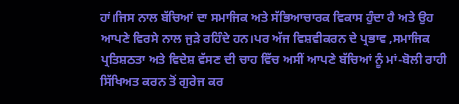ਹਾਂ।ਜਿਸ ਨਾਲ ਬੱਚਿਆਂ ਦਾ ਸਮਾਜਿਕ ਅਤੇ ਸੱਭਿਆਚਾਰਕ ਵਿਕਾਸ ਹੁੰਦਾ ਹੈ ਅਤੇ ਉਹ ਆਪਣੇ ਵਿਰਸੇ ਨਾਲ ਜੁੜੇ ਰਹਿੰਦੇ ਹਨ।ਪਰ ਅੱਜ ਵਿਸ਼ਵੀਕਰਨ ਦੇ ਪ੍ਰਭਾਵ ,ਸਮਾਜਿਕ ਪ੍ਰਤਿਸ਼ਠਤਾ ਅਤੇ ਵਿਦੇਸ਼ ਵੱਸਣ ਦੀ ਚਾਹ ਵਿੱਚ ਅਸੀਂ ਆਪਣੇ ਬੱਚਿਆਂ ਨੂੰ ਮਾਂ-ਬੋਲੀ ਰਾਹੀ ਸਿੱਖਿਅਤ ਕਰਨ ਤੋਂ ਗੁਰੇਜ ਕਰ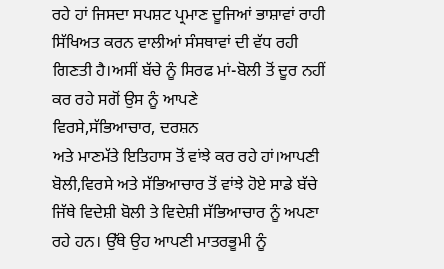ਰਹੇ ਹਾਂ ਜਿਸਦਾ ਸਪਸ਼ਟ ਪ੍ਰਮਾਣ ਦੂਜਿਆਂ ਭਾਸ਼ਾਵਾਂ ਰਾਹੀ ਸਿੱਖਿਅਤ ਕਰਨ ਵਾਲੀਆਂ ਸੰਸਥਾਵਾਂ ਦੀ ਵੱਧ ਰਹੀ ਗਿਣਤੀ ਹੈ।ਅਸੀਂ ਬੱਚੇ ਨੂੰ ਸਿਰਫ ਮਾਂ-ਬੋਲੀ ਤੋਂ ਦੂਰ ਨਹੀਂ ਕਰ ਰਹੇ ਸਗੋਂ ਉਸ ਨੂੰ ਆਪਣੇ
ਵਿਰਸੇ,ਸੱਭਿਆਚਾਰ, ਦਰਸ਼ਨ
ਅਤੇ ਮਾਣਮੱਤੇ ਇਤਿਹਾਸ ਤੋਂ ਵਾਂਝੇ ਕਰ ਰਹੇ ਹਾਂ।ਆਪਣੀ ਬੋਲੀ,ਵਿਰਸੇ ਅਤੇ ਸੱਭਿਆਚਾਰ ਤੋਂ ਵਾਂਝੇ ਹੋਏ ਸਾਡੇ ਬੱਚੇ ਜਿੱਥੇ ਵਿਦੇਸ਼ੀ ਬੋਲੀ ਤੇ ਵਿਦੇਸ਼ੀ ਸੱਭਿਆਚਾਰ ਨੂੰ ਅਪਣਾ ਰਹੇ ਹਨ। ਉੱਥੇ ਉਹ ਆਪਣੀ ਮਾਤਰਭੂਮੀ ਨੂੰ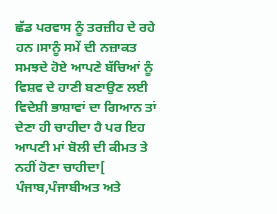ਛੱਡ ਪਰਵਾਸ ਨੂੰ ਤਰਜ਼ੀਹ ਦੇ ਰਹੇ ਹਨ।ਸਾਨੂੰ ਸਮੇਂ ਦੀ ਨਜ਼ਾਕਤ ਸਮਝਦੇ ਹੋਏ ਆਪਣੇ ਬੱਚਿਆਂ ਨੂੰ ਵਿਸ਼ਵ ਦੇ ਹਾਣੀ ਬਣਾਉਣ ਲਈ ਵਿਦੇਸ਼ੀ ਭਾਸ਼ਾਵਾਂ ਦਾ ਗਿਆਨ ਤਾਂ ਦੇਣਾ ਹੀ ਚਾਹੀਦਾ ਹੈ ਪਰ ਇਹ ਆਪਣੀ ਮਾਂ ਬੋਲੀ ਦੀ ਕੀਮਤ ਤੇ ਨਹੀਂ ਹੋਣਾ ਚਾਹੀਦਾ[
ਪੰਜਾਬ,ਪੰਜਾਬੀਅਤ ਅਤੇ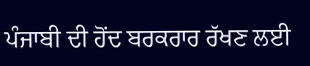ਪੰਜਾਬੀ ਦੀ ਹੋਂਦ ਬਰਕਰਾਰ ਰੱਖਣ ਲਈ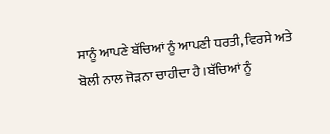ਸਾਨੂੰ ਆਪਣੇ ਬੱਚਿਆਂ ਨੂੰ ਆਪਣੀ ਧਰਤੀ, ਵਿਰਸੇ ਅਤੇ ਬੋਲੀ ਨਾਲ ਜੋੜਨਾ ਚਾਹੀਦਾ ਹੈ।ਬੱਚਿਆਂ ਨੂੰ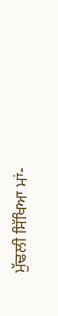ਮੁੱਢਲੀ ਸਿੱਖਿਆ ਮਾਂ-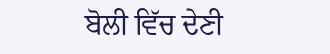ਬੋਲੀ ਵਿੱਚ ਦੇਣੀ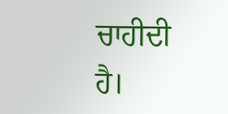ਚਾਹੀਦੀ ਹੈ।